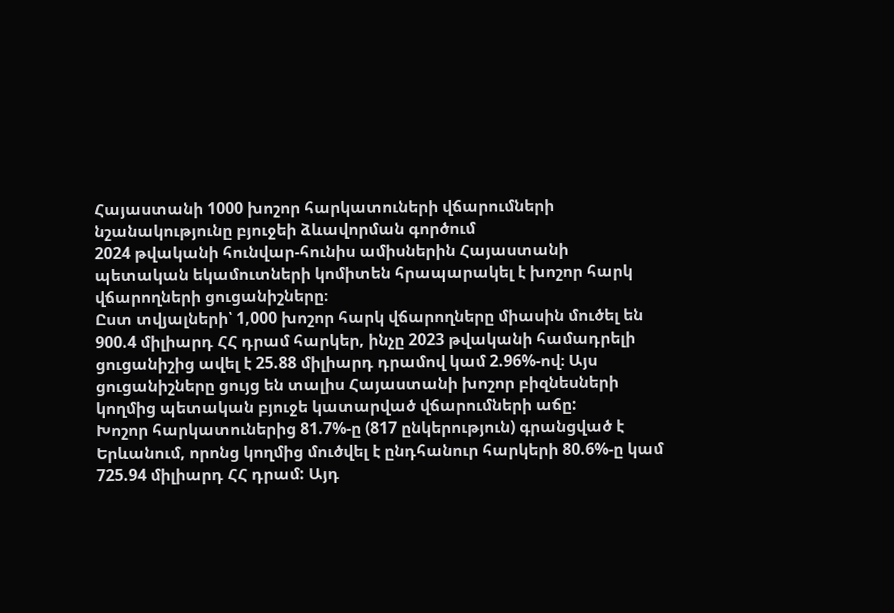Հայաստանի 1000 խոշոր հարկատուների վճարումների նշանակությունը բյուջեի ձևավորման գործում
2024 թվականի հունվար-հունիս ամիսներին Հայաստանի պետական եկամուտների կոմիտեն հրապարակել է խոշոր հարկ վճարողների ցուցանիշները։
Ըստ տվյալների՝ 1,000 խոշոր հարկ վճարողները միասին մուծել են 900.4 միլիարդ ՀՀ դրամ հարկեր, ինչը 2023 թվականի համադրելի ցուցանիշից ավել է 25.88 միլիարդ դրամով կամ 2.96%-ով։ Այս ցուցանիշները ցույց են տալիս Հայաստանի խոշոր բիզնեսների կողմից պետական բյուջե կատարված վճարումների աճը:
Խոշոր հարկատուներից 81.7%-ը (817 ընկերություն) գրանցված է Երևանում, որոնց կողմից մուծվել է ընդհանուր հարկերի 80.6%-ը կամ 725.94 միլիարդ ՀՀ դրամ: Այդ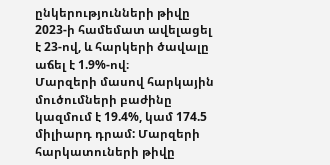ընկերությունների թիվը 2023-ի համեմատ ավելացել է 23-ով, և հարկերի ծավալը աճել է 1.9%-ով։
Մարզերի մասով հարկային մուծումների բաժինը կազմում է 19.4%, կամ 174.5 միլիարդ դրամ: Մարզերի հարկատուների թիվը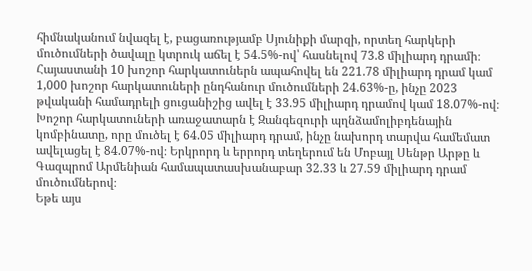հիմնականում նվազել է, բացառությամբ Սյունիքի մարզի, որտեղ հարկերի մուծումների ծավալը կտրուկ աճել է 54.5%-ով՝ հասնելով 73.8 միլիարդ դրամի։
Հայաստանի 10 խոշոր հարկատուներն ապահովել են 221.78 միլիարդ դրամ կամ 1,000 խոշոր հարկատուների ընդհանուր մուծումների 24.63%-ը, ինչը 2023 թվականի համադրելի ցուցանիշից ավել է 33.95 միլիարդ դրամով կամ 18.07%-ով։
Խոշոր հարկատուների առաջատարն է Զանգեզուրի պղնձամոլիբդենային կոմբինատը, որը մուծել է 64.05 միլիարդ դրամ, ինչը նախորդ տարվա համեմատ ավելացել է 84.07%-ով։ Երկրորդ և երրորդ տեղերում են Մոբայլ Սենթր Արթը և Գազպրոմ Արմենիան համապատասխանաբար 32.33 և 27.59 միլիարդ դրամ մուծումներով։
Եթե այս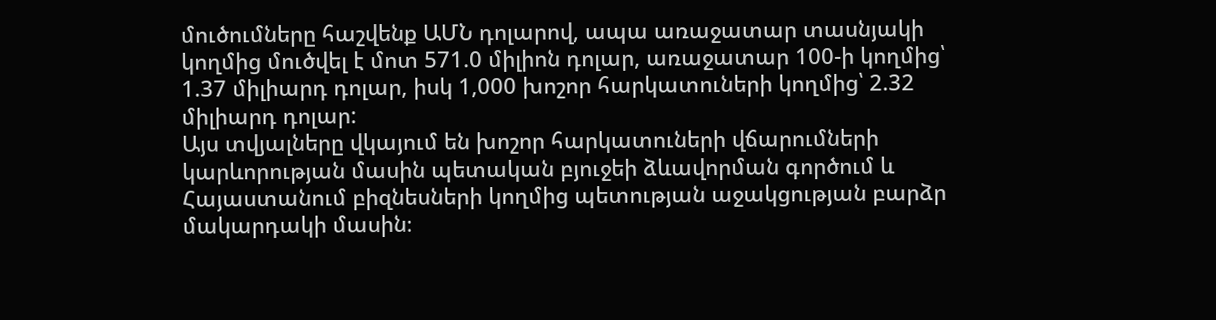մուծումները հաշվենք ԱՄՆ դոլարով, ապա առաջատար տասնյակի կողմից մուծվել է մոտ 571.0 միլիոն դոլար, առաջատար 100-ի կողմից՝ 1.37 միլիարդ դոլար, իսկ 1,000 խոշոր հարկատուների կողմից՝ 2.32 միլիարդ դոլար:
Այս տվյալները վկայում են խոշոր հարկատուների վճարումների կարևորության մասին պետական բյուջեի ձևավորման գործում և Հայաստանում բիզնեսների կողմից պետության աջակցության բարձր մակարդակի մասին։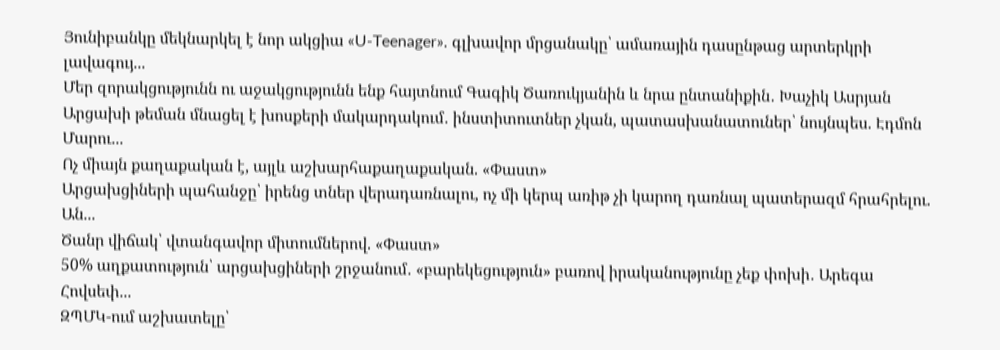Յունիբանկը մեկնարկել է նոր ակցիա «U-Teenager». գլխավոր մրցանակը՝ ամառային դասընթաց արտերկրի լավագույ...
Մեր զորակցությունն ու աջակցությունն ենք հայտնում Գագիկ Ծառուկյանին և նրա ընտանիքին․ Խաչիկ Ասրյան
Արցախի թեման մնացել է խոսքերի մակարդակում․ ինստիտուտներ չկան, պատասխանատուներ՝ նույնպես. Էդմոն Մարու...
Ոչ միայն քաղաքական է, այլև աշխարհաքաղաքական. «Փաստ»
Արցախցիների պահանջը՝ իրենց տներ վերադառնալու, ոչ մի կերպ առիթ չի կարող դառնալ պատերազմ հրահրելու. Ան...
Ծանր վիճակ՝ վտանգավոր միտումներով. «Փաստ»
50% աղքատություն՝ արցախցիների շրջանում․ «բարեկեցություն» բառով իրականությունը չեք փոխի․ Արեգա Հովսեփ...
ԶՊՄԿ-ում աշխատելը՝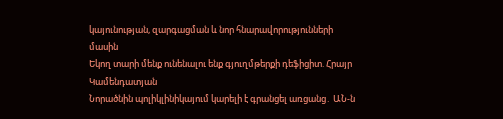կայունության, զարգացման և նոր հնարավորությունների մասին
Եկող տարի մենք ունենալու ենք գյուղմթերքի դեֆիցիտ. Հրայր Կամենդատյան
Նորածնին պոլիկլինիկայում կարելի է գրանցել առցանց․ ԱՆ-ն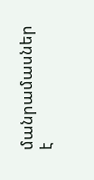մանրամասներ է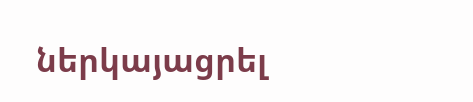ներկայացրել